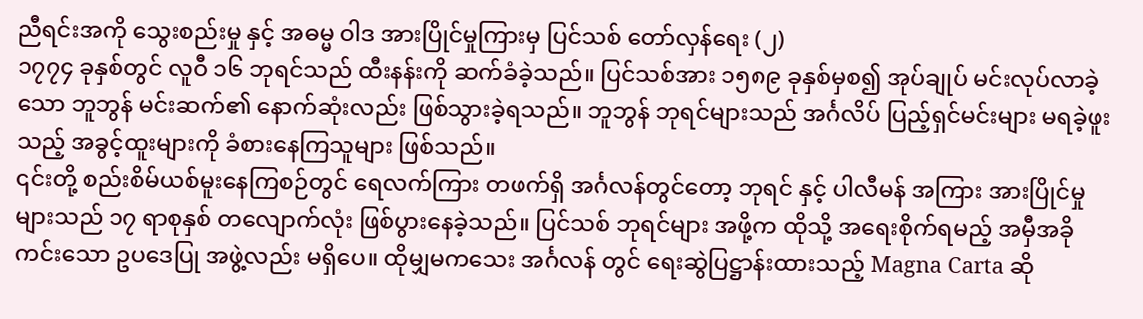ညီရင်းအကို သွေးစည်းမှု နှင့် အဓမ္မ ဝါဒ အားပြိုင်မှုကြားမှ ပြင်သစ် တော်လှန်ရေး (၂)
၁၇၇၄ ခုနှစ်တွင် လူဝီ ၁၆ ဘုရင်သည် ထီးနန်းကို ဆက်ခံခဲ့သည်။ ပြင်သစ်အား ၁၅၈၉ ခုနှစ်မှစ၍ အုပ်ချုပ် မင်းလုပ်လာခဲ့ သော ဘူဘွန် မင်းဆက်၏ နောက်ဆုံးလည်း ဖြစ်သွားခဲ့ရသည်။ ဘူဘွန် ဘုရင်များသည် အင်္ဂလိပ် ပြည့်ရှင်မင်းများ မရခဲ့ဖူးသည့် အခွင့်ထူးများကို ခံစားနေကြသူများ ဖြစ်သည်။
၎င်းတို့ စည်းစိမ်ယစ်မူးနေကြစဉ်တွင် ရေလက်ကြား တဖက်ရှိ အင်္ဂလန်တွင်တော့ ဘုရင် နှင့် ပါလီမန် အကြား အားပြိုင်မှုများသည် ၁၇ ရာစုနှစ် တလျောက်လုံး ဖြစ်ပွားနေခဲ့သည်။ ပြင်သစ် ဘုရင်များ အဖို့က ထိုသို့ အရေးစိုက်ရမည့် အမှီအခိုကင်းသော ဥပဒေပြု အဖွဲ့လည်း မရှိပေ။ ထိုမျှမကသေး အင်္ဂလန် တွင် ရေးဆွဲပြဋ္ဌာန်းထားသည့် Magna Carta ဆို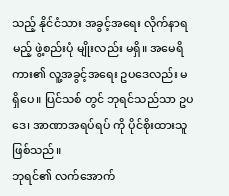သည့် နိုင်ငံသား အခွင့်အရေး လိုက်နာရမည့် ဖွဲ့စည်းပုံ မျိုးလည်း မရှိ။ အမေရိကား၏ လူ့အခွင့်အရေး ဥပဒေလည်း မရှိပေ။ ပြင်သစ် တွင် ဘုရင်သည်သာ ဥပဒေ၊ အာဏာအရပ်ရပ် ကို ပိုင်စိုးထားသူ ဖြစ်သည်။
ဘုရင်၏ လက်အောက်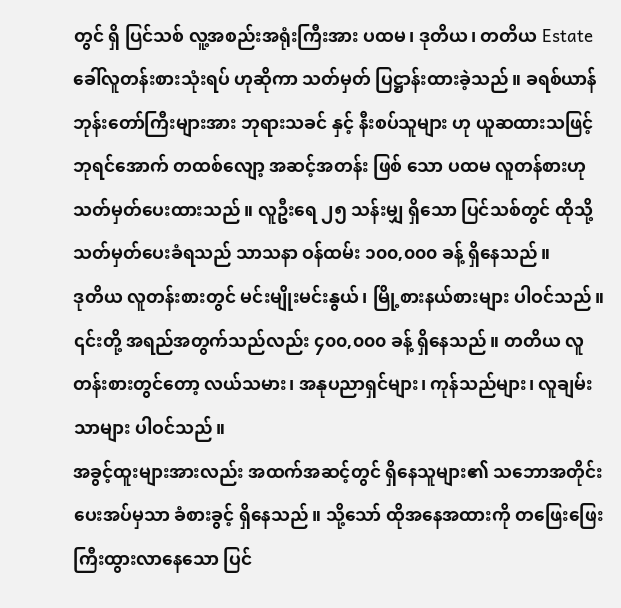တွင် ရှိ ပြင်သစ် လူ့အစည်းအရုံးကြီးအား ပထမ၊ ဒုတိယ၊ တတိယ Estate ခေါ်လူတန်းစားသုံးရပ် ဟုဆိုကာ သတ်မှတ် ပြဋ္ဌာန်းထားခဲ့သည်။ ခရစ်ယာန် ဘုန်းတော်ကြီးများအား ဘုရားသခင် နှင့် နီးစပ်သူများ ဟု ယူဆထားသဖြင့် ဘုရင်အောက် တထစ်လျော့ အဆင့်အတန်း ဖြစ် သော ပထမ လူတန်စားဟု သတ်မှတ်ပေးထားသည်။ လူဦးရေ ၂၅ သန်းမျှ ရှိသော ပြင်သစ်တွင် ထိုသို့ သတ်မှတ်ပေးခံရသည် သာသနာ ဝန်ထမ်း ၁၀၀,၀၀၀ ခန့် ရှိနေသည်။
ဒုတိယ လူတန်းစားတွင် မင်းမျိုးမင်းနွယ်၊ မြို့စားနယ်စားများ ပါဝင်သည်။ ၎င်းတို့ အရည်အတွက်သည်လည်း ၄၀၀,၀၀၀ ခန့် ရှိနေသည်။ တတိယ လူတန်းစားတွင်တော့ လယ်သမား၊ အနုပညာရှင်များ၊ ကုန်သည်များ၊ လူချမ်းသာများ ပါဝင်သည်။
အခွင့်ထူးများအားလည်း အထက်အဆင့်တွင် ရှိနေသူများ၏ သဘောအတိုင်း ပေးအပ်မှသာ ခံစားခွင့် ရှိနေသည်။ သို့သော် ထိုအနေအထားကို တဖြေးဖြေး ကြီးထွားလာနေသော ပြင်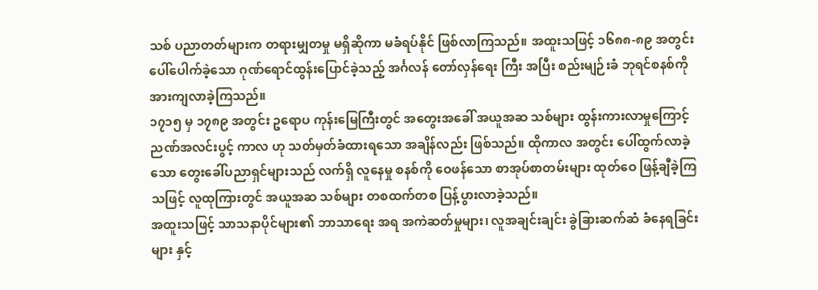သစ် ပညာတတ်များက တရားမျှတမှု မရှိဆိုကာ မခံရပ်နိုင် ဖြစ်လာကြသည်။ အထူးသဖြင့် ၁၆၈၈-၈၉ အတွင်း ပေါ်ပေါက်ခဲ့သော ဂုဏ်ရောင်ထွန်းပြောင်ခဲ့သည့် အင်္ဂလန် တော်လှန်ရေး ကြီး အပြီး စည်းမျဉ်းခံ ဘုရင်စနစ်ကို အားကျလာခဲ့ကြသည်။
၁၇၁၅ မှ ၁၇၈၉ အတွင်း ဥရောပ ကုန်းမြေကြီးတွင် အတွေးအခေါ် အယူအဆ သစ်များ ထွန်းကားလာမှုကြောင့် ညဏ်အလင်းပွင့် ကာလ ဟု သတ်မှတ်ခံထားရသော အချိန်လည်း ဖြစ်သည်။ ထိုကာလ အတွင်း ပေါ်ထွက်လာခဲ့သော တွေးခေါ်ပညာရှင်များသည် လက်ရှိ လူနေမှု စနစ်ကို ဝေဖန်သော စာအုပ်စာတမ်းများ ထုတ်ဝေ ဖြန့်ချီခဲ့ကြသဖြင့် လူထုကြားတွင် အယူအဆ သစ်များ တစထက်တစ ပြန့်ပွားလာခဲ့သည်။
အထူးသဖြင့် သာသနာပိုင်များ၏ ဘာသာရေး အရ အကဲဆတ်မှုများ၊ လူအချင်းချင်း ခွဲခြားဆက်ဆံ ခံနေရခြင်းများ နှင့်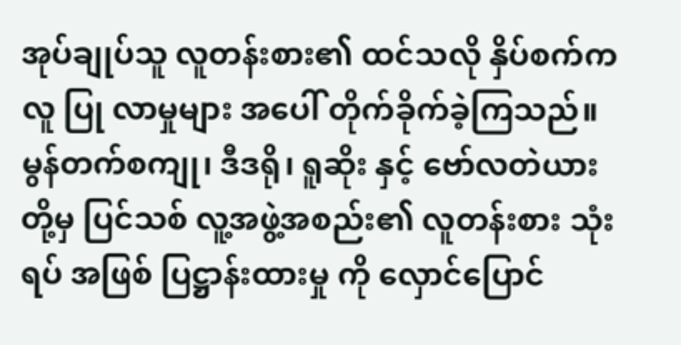အုပ်ချုပ်သူ လူတန်းစား၏ ထင်သလို နှိပ်စက်ကလူ ပြု လာမှုများ အပေါ် တိုက်ခိုက်ခဲ့ကြသည်။
မွန်တက်စကျု၊ ဒီဒရို၊ ရူဆိုး နှင့် ဗော်လတဲယား တို့မှ ပြင်သစ် လူ့အဖွဲ့အစည်း၏ လူတန်းစား သုံးရပ် အဖြစ် ပြဋ္ဌာန်းထားမှု ကို လှောင်ပြောင်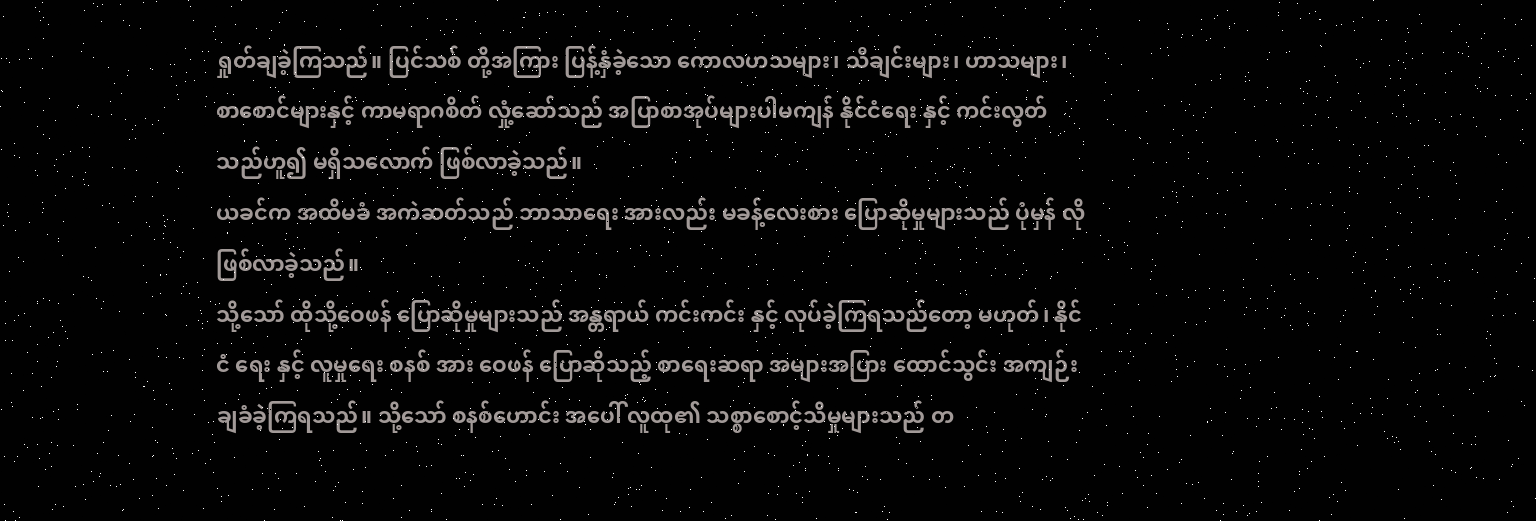ရှုတ်ချခဲ့ကြသည်။ ပြင်သစ် တို့အကြား ပြန့်နှံခဲ့သော ကောလဟသများ၊ သီချင်းများ၊ ဟာသများ၊ စာစောင်များနှင့် ကာမရာဂစိတ် လှုံ့ဆော်သည် အပြာစာအုပ်များပါမကျန် နိုင်ငံရေး နှင့် ကင်းလွတ်သည်ဟူ၍ မရှိသလောက် ဖြစ်လာခဲ့သည်။
ယခင်က အထိမခံ အကဲဆတ်သည် ဘာသာရေး အားလည်း မခန့်လေးစား ပြောဆိုမှုများသည် ပုံမှန် လို ဖြစ်လာခဲ့သည်။
သို့သော် ထိုသို့ဝေဖန် ပြောဆိုမှုများသည် အန္တရာယ် ကင်းကင်း နှင့် လုပ်ခဲ့ကြရသည်တော့ မဟုတ်၊ နိုင်ငံ ရေး နှင့် လူမှုရေး စနစ် အား ဝေဖန် ပြောဆိုသည့် စာရေးဆရာ အများအပြား ထောင်သွင်း အကျဉ်းချခံခဲ့ကြရသည်။ သို့သော် စနစ်ဟောင်း အပေါ် လူထု၏ သစ္စာစောင့်သိမှုများသည် တ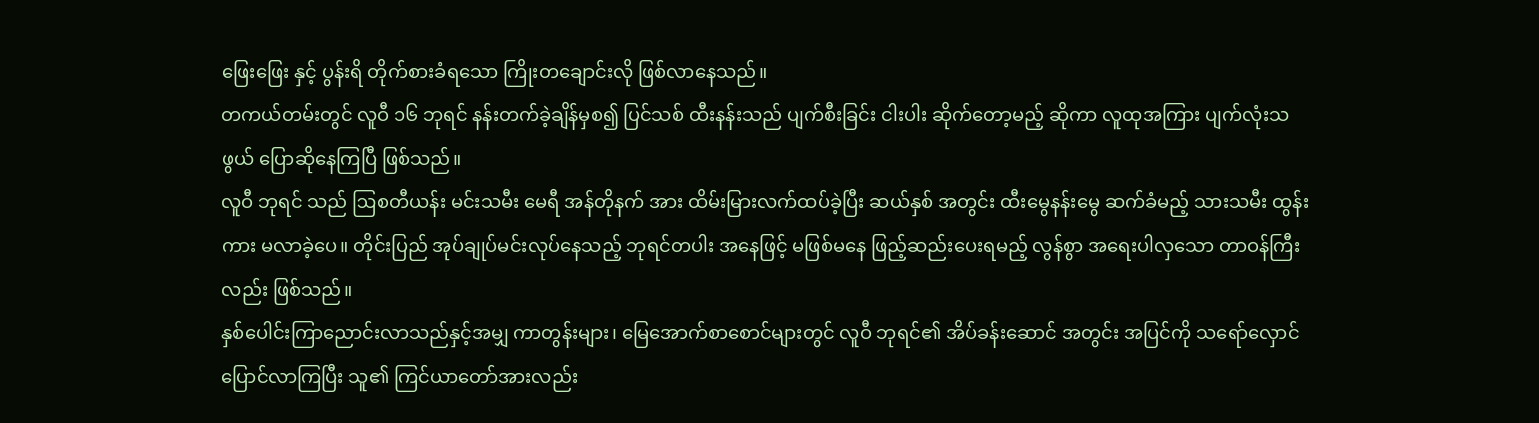ဖြေးဖြေး နှင့် ပွန်းရိ တိုက်စားခံရသော ကြိုးတချောင်းလို ဖြစ်လာနေသည်။
တကယ်တမ်းတွင် လူဝီ ၁၆ ဘုရင် နန်းတက်ခဲ့ချိန်မှစ၍ ပြင်သစ် ထီးနန်းသည် ပျက်စီးခြင်း ငါးပါး ဆိုက်တော့မည့် ဆိုကာ လူထုအကြား ပျက်လုံးသဖွယ် ပြောဆိုနေကြပြီ ဖြစ်သည်။
လူဝီ ဘုရင် သည် ဩစတီယန်း မင်းသမီး မေရီ အန်တိုနက် အား ထိမ်းမြားလက်ထပ်ခဲ့ပြီး ဆယ်နှစ် အတွင်း ထီးမွေနန်းမွေ ဆက်ခံမည့် သားသမီး ထွန်းကား မလာခဲ့ပေ။ တိုင်းပြည် အုပ်ချုပ်မင်းလုပ်နေသည့် ဘုရင်တပါး အနေဖြင့် မဖြစ်မနေ ဖြည့်ဆည်းပေးရမည့် လွန်စွာ အရေးပါလှသော တာဝန်ကြီးလည်း ဖြစ်သည်။
နှစ်ပေါင်းကြာညောင်းလာသည်နှင့်အမျှ ကာတွန်းများ၊ မြေအောက်စာစောင်များတွင် လူဝီ ဘုရင်၏ အိပ်ခန်းဆောင် အတွင်း အပြင်ကို သရော်လှောင်ပြောင်လာကြပြီး သူ၏ ကြင်ယာတော်အားလည်း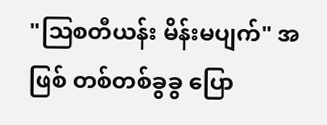"ဩစတီယန်း မိန်းမပျက်" အဖြစ် တစ်တစ်ခွခွ ပြော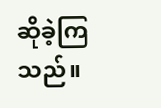ဆိုခဲ့ကြသည်။